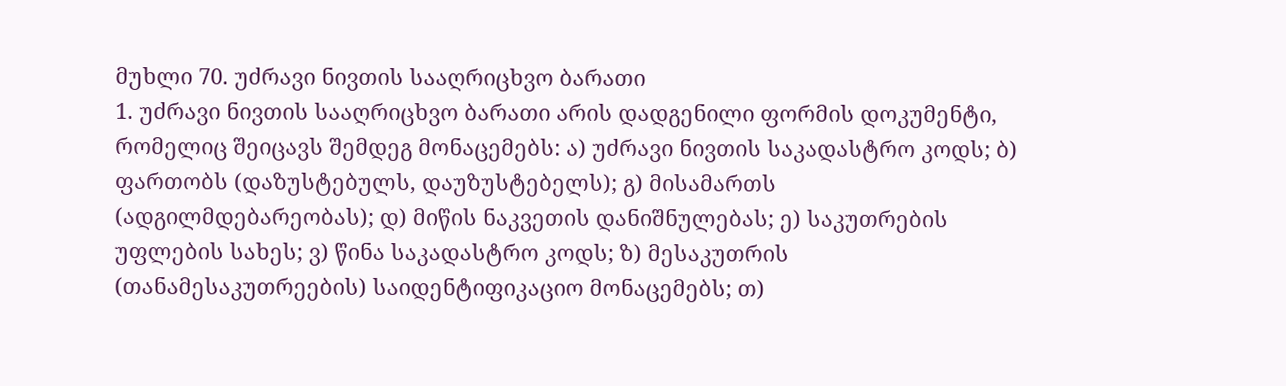მუხლი 70. უძრავი ნივთის სააღრიცხვო ბარათი
1. უძრავი ნივთის სააღრიცხვო ბარათი არის დადგენილი ფორმის დოკუმენტი, რომელიც შეიცავს შემდეგ მონაცემებს: ა) უძრავი ნივთის საკადასტრო კოდს; ბ) ფართობს (დაზუსტებულს, დაუზუსტებელს); გ) მისამართს (ადგილმდებარეობას); დ) მიწის ნაკვეთის დანიშნულებას; ე) საკუთრების უფლების სახეს; ვ) წინა საკადასტრო კოდს; ზ) მესაკუთრის (თანამესაკუთრეების) საიდენტიფიკაციო მონაცემებს; თ)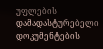უფლების დამადასტურებელი დოკუმენტების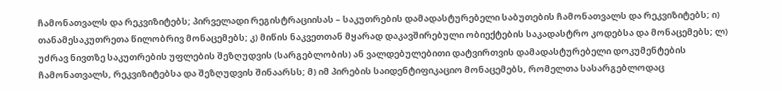ჩამონათვალს და რეკვიზიტებს; პირველადი რეგისტრაციისას – საკუთრების დამადასტურებელი საბუთების ჩამონათვალს და რეკვიზიტებს; ი) თანამესაკუთრეთა წილობრივ მონაცემებს; კ) მიწის ნაკვეთთან მყარად დაკავშირებული ობიექტების საკადასტრო კოდებსა და მონაცემებს; ლ) უძრავ ნივთზე საკუთრების უფლების შეზღუდვის (სარგებლობის) ან ვალდებულებითი დატვირთვის დამადასტურებელი დოკუმენტების ჩამონათვალს, რეკვიზიტებსა და შეზღუდვის შინაარსს; მ) იმ პირების საიდენტიფიკაციო მონაცემებს, რომელთა სასარგებლოდაც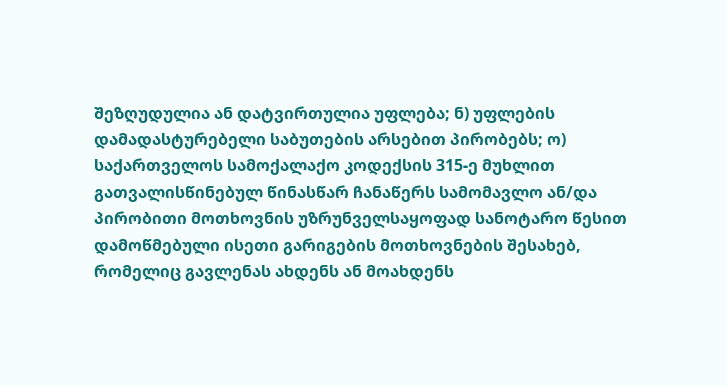შეზღუდულია ან დატვირთულია უფლება; ნ) უფლების დამადასტურებელი საბუთების არსებით პირობებს; ო) საქართველოს სამოქალაქო კოდექსის 315-ე მუხლით გათვალისწინებულ წინასწარ ჩანაწერს სამომავლო ან/და პირობითი მოთხოვნის უზრუნველსაყოფად სანოტარო წესით დამოწმებული ისეთი გარიგების მოთხოვნების შესახებ, რომელიც გავლენას ახდენს ან მოახდენს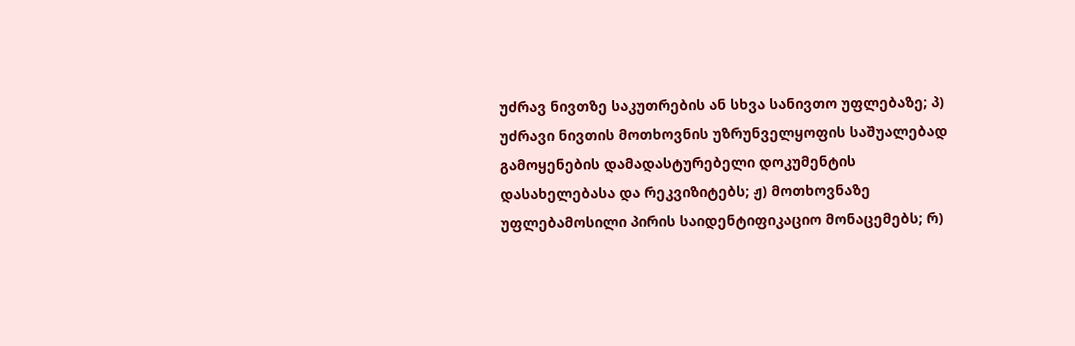უძრავ ნივთზე საკუთრების ან სხვა სანივთო უფლებაზე; პ) უძრავი ნივთის მოთხოვნის უზრუნველყოფის საშუალებად გამოყენების დამადასტურებელი დოკუმენტის დასახელებასა და რეკვიზიტებს; ჟ) მოთხოვნაზე უფლებამოსილი პირის საიდენტიფიკაციო მონაცემებს; რ)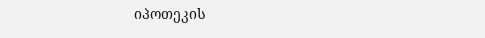იპოთეკის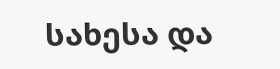სახესა და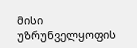მისი უზრუნველყოფის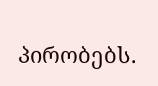პირობებს.